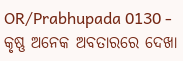OR/Prabhupada 0130 - କୃଷ୍ଣ ଅନେକ ଅବତାରରେ ଦେଖା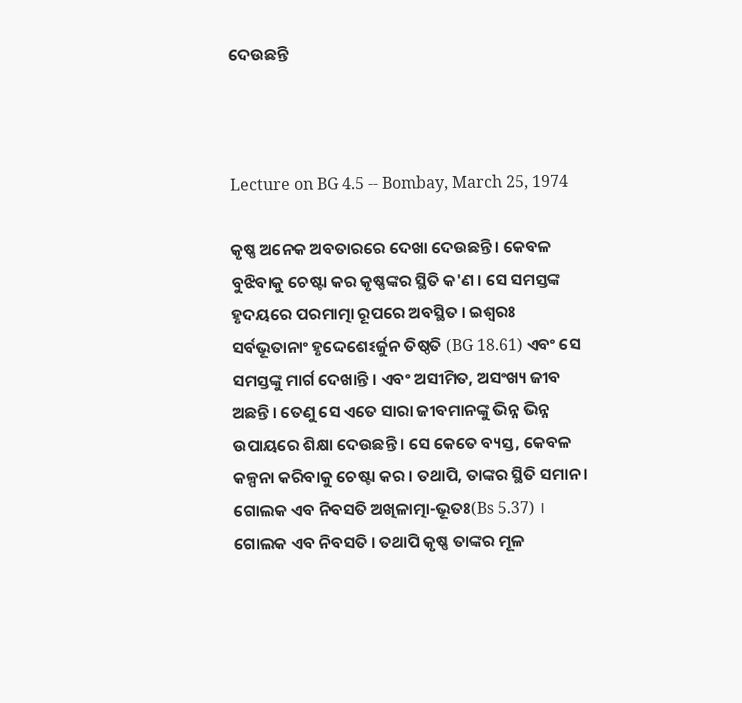ଦେଉଛନ୍ତି



Lecture on BG 4.5 -- Bombay, March 25, 1974

କୃଷ୍ଣ ଅନେକ ଅବତାରରେ ଦେଖା ଦେଉଛନ୍ତି । କେବଳ ବୁଝିବାକୁ ଚେଷ୍ଟା କର କୃଷ୍ଣଙ୍କର ସ୍ଥିତି କ'ଣ । ସେ ସମସ୍ତଙ୍କ ହୃଦୟରେ ପରମାତ୍ମା ରୂପରେ ଅବସ୍ଥିତ । ଇଶ୍ଵରଃ ସର୍ବଭୂତାନାଂ ହୃଦ୍ଦେଶେଽର୍ଜୁନ ତିଷ୍ଠତି (BG 18.61) ଏବଂ ସେ ସମସ୍ତଙ୍କୁ ମାର୍ଗ ଦେଖାନ୍ତି । ଏବଂ ଅସୀମିତ, ଅସଂଖ୍ୟ ଜୀବ ଅଛନ୍ତି । ତେଣୁ ସେ ଏତେ ସାରା ଜୀବମାନଙ୍କୁ ଭିନ୍ନ ଭିନ୍ନ ଉପାୟରେ ଶିକ୍ଷା ଦେଉଛନ୍ତି । ସେ କେତେ ବ୍ୟସ୍ତ, କେବଳ କଳ୍ପନା କରିବାକୁ ଚେଷ୍ଟା କର । ତଥାପି, ତାଙ୍କର ସ୍ଥିତି ସମାନ । ଗୋଲକ ଏବ ନିବସତି ଅଖିଳାତ୍ମା-ଭୂତଃ(Bs 5.37) । ଗୋଲକ ଏବ ନିବସତି । ତଥାପି କୃଷ୍ଣ ତାଙ୍କର ମୂଳ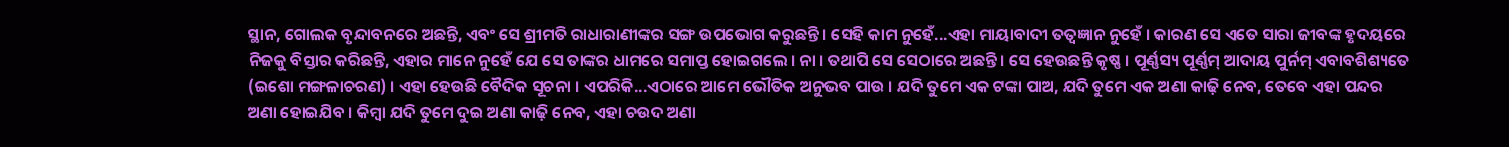ସ୍ଥାନ, ଗୋଲକ ବୃନ୍ଦାବନରେ ଅଛନ୍ତି, ଏବଂ ସେ ଶ୍ରୀମତି ରାଧାରାଣୀଙ୍କର ସଙ୍ଗ ଉପଭୋଗ କରୁଛନ୍ତି । ସେହି କାମ ନୁହେଁ...ଏହା ମାୟାବାଦୀ ତତ୍ଵଜ୍ଞାନ ନୁହେଁ । କାରଣ ସେ ଏତେ ସାରା ଜୀବଙ୍କ ହୃଦୟରେ ନିଜକୁ ବିସ୍ତାର କରିଛନ୍ତି, ଏହାର ମାନେ ନୁହେଁ ଯେ ସେ ତାଙ୍କର ଧାମରେ ସମାପ୍ତ ହୋଇଗଲେ । ନା । ତଥାପି ସେ ସେଠାରେ ଅଛନ୍ତି । ସେ ହେଉଛନ୍ତି କୃଷ୍ଣ । ପୂର୍ଣ୍ଣସ୍ୟ ପୂର୍ଣ୍ଣମ୍ ଆଦାୟ ପୁର୍ନମ୍ ଏବାବଶିଶ୍ୟତେ (ଇଶୋ ମଙ୍ଗଳାଚରଣ) । ଏହା ହେଉଛି ବୈଦିକ ସୂଚନା । ଏପରିକି...ଏଠାରେ ଆମେ ଭୌତିକ ଅନୁଭବ ପାଉ । ଯଦି ତୁମେ ଏକ ଟଙ୍କା ପାଅ, ଯଦି ତୁମେ ଏକ ଅଣା କାଢ଼ି ନେବ, ତେବେ ଏହା ପନ୍ଦର ଅଣା ହୋଇଯିବ । କିମ୍ଵା ଯଦି ତୁମେ ଦୁଇ ଅଣା କାଢ଼ି ନେବ, ଏହା ଚଉଦ ଅଣା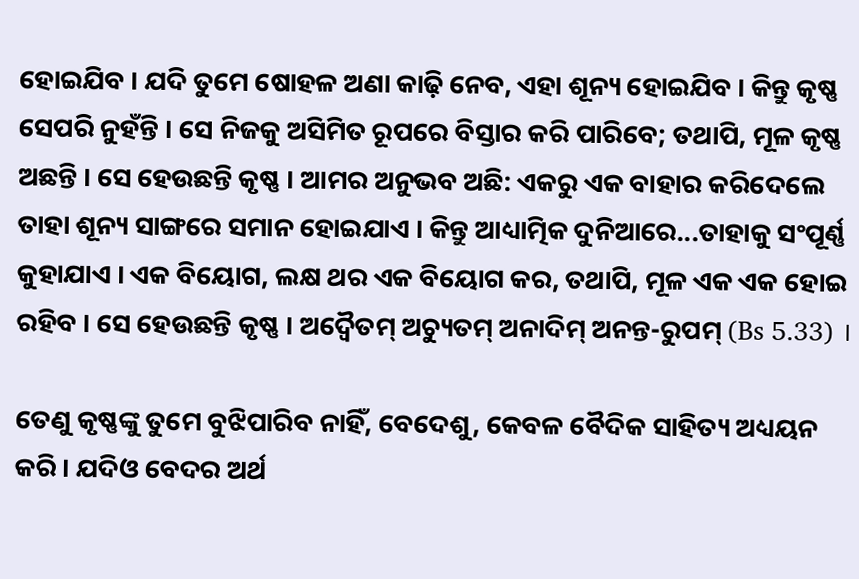ହୋଇଯିବ । ଯଦି ତୁମେ ଷୋହଳ ଅଣା କାଢ଼ି ନେବ, ଏହା ଶୂନ୍ୟ ହୋଇଯିବ । କିନ୍ତୁ କୃଷ୍ଣ ସେପରି ନୁହଁନ୍ତି । ସେ ନିଜକୁ ଅସିମିତ ରୂପରେ ବିସ୍ତାର କରି ପାରିବେ; ତଥାପି, ମୂଳ କୃଷ୍ଣ ଅଛନ୍ତି । ସେ ହେଉଛନ୍ତି କୃଷ୍ଣ । ଆମର ଅନୁଭବ ଅଛି: ଏକରୁ ଏକ ବାହାର କରିଦେଲେ ତାହା ଶୂନ୍ୟ ସାଙ୍ଗରେ ସମାନ ହୋଇଯାଏ । କିନ୍ତୁ ଆଧ୍ୟାତ୍ମିକ ଦୁନିଆରେ...ତାହାକୁ ସଂପୂର୍ଣ୍ଣ କୁହାଯାଏ । ଏକ ବିୟୋଗ, ଲକ୍ଷ ଥର ଏକ ବିୟୋଗ କର, ତଥାପି, ମୂଳ ଏକ ଏକ ହୋଇ ରହିବ । ସେ ହେଉଛନ୍ତି କୃଷ୍ଣ । ଅଦ୍ଵୈତମ୍ ଅଚ୍ୟୁତମ୍ ଅନାଦିମ୍ ଅନନ୍ତ-ରୁପମ୍ (Bs 5.33) ।

ତେଣୁ କୃଷ୍ଣଙ୍କୁ ତୁମେ ବୁଝିପାରିବ ନାହିଁ, ବେଦେଶୁ, କେବଳ ବୈଦିକ ସାହିତ୍ୟ ଅଧ୍ୟୟନ କରି । ଯଦିଓ ବେଦର ଅର୍ଥ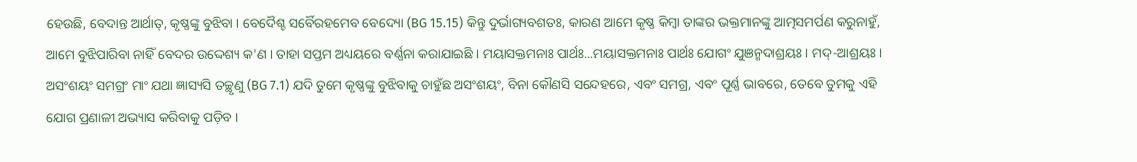ହେଉଛି, ବେଦାନ୍ତ ଆର୍ଥାତ୍, କୃଷ୍ଣଙ୍କୁ ବୁଝିବା । ବେଦୈଶ୍ଚ ସର୍ବୈରହମେବ ବେଦ୍ୟୋ (BG 15.15) କିନ୍ତୁ ଦୁର୍ଭାଗ୍ୟବଶତଃ, କାରଣ ଆମେ କୃଷ୍ଣ କିମ୍ଵା ତାଙ୍କର ଭକ୍ତମାନଙ୍କୁ ଆତ୍ମସମର୍ପଣ କରୁନାହୁଁ, ଆମେ ବୁଝିପାରିବା ନାହିଁ ବେଦର ଉଦ୍ଦେଶ୍ୟ କ'ଣ । ତାହା ସପ୍ତମ ଅଧ୍ୟୟରେ ବର୍ଣ୍ଣନା କରାଯାଇଛି । ମୟାସକ୍ତମନାଃ ପାର୍ଥଃ...ମୟାସକ୍ତମନାଃ ପାର୍ଥଃ ଯୋଗଂ ଯୁଞନ୍ମଦାଶ୍ରୟଃ । ମଦ୍-ଆଶ୍ରୟଃ । ଅସଂଶୟଂ ସମଗ୍ରଂ ମାଂ ଯଥା ଜ୍ଞାସ୍ୟସି ତଚ୍ଛୃଣୁ (BG 7.1) ଯଦି ତୁମେ କୃଷ୍ଣଙ୍କୁ ବୁଝିବାକୁ ଚାହୁଁଛ ଅସଂଶୟଂ, ବିନା କୌଣସି ସନ୍ଦେହରେ, ଏବଂ ସମଗ୍ର, ଏବଂ ପୂର୍ଣ୍ଣ ଭାବରେ, ତେବେ ତୁମକୁ ଏହି ଯୋଗ ପ୍ରଣାଳୀ ଅଭ୍ୟାସ କରିବାକୁ ପଡ଼ିବ ।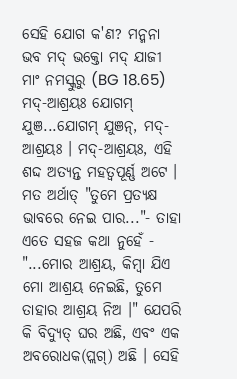ସେହି ଯୋଗ କ'ଣ? ମନ୍ମନା ଭବ ମଦ୍ ଭକ୍ତୋ ମଦ୍ ଯାଜୀ ମାଂ ନମସ୍କୁରୁ (BG 18.65) ମଦ୍-ଆଶ୍ରୟଃ ଯୋଗମ୍ ଯୁଞ...ଯୋଗମ୍ ଯୁଞନ୍, ମଦ୍-ଆଶ୍ରୟଃ । ମଦ୍-ଆଶ୍ରୟଃ, ଏହି ଶଦ୍ଦ ଅତ୍ୟନ୍ତ ମହତ୍ଵପୂର୍ଣ୍ଣ ଅଟେ । ମତ ଅର୍ଥାତ୍ "ତୁମେ ପ୍ରତ୍ୟକ୍ଷ ଭାବରେ ନେଇ ପାର..."- ତାହା ଏତେ ସହଜ କଥା ନୁହେଁ - "...ମୋର ଆଶ୍ରୟ, କିମ୍ଵା ଯିଏ ମୋ ଆଶ୍ରୟ ନେଇଛି, ତୁମେ ତାହାର ଆଶ୍ରୟ ନିଅ ।" ଯେପରି କି ବିଦ୍ୟୁତ୍ ଘର ଅଛି, ଏବଂ ଏକ ଅବରୋଧକ(ପ୍ଲଗ୍) ଅଛି । ସେହି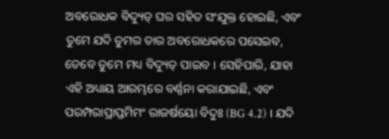ଅବରୋଧକ ବିଦ୍ୟୁତ୍ ଘର ସହିତ ସଂଯୁକ୍ତ ହୋଇଛି, ଏବଂ ତୁମେ ଯଦି ତୁମର ତାର ଅବରୋଧକରେ ପସେଇବ, ତେବେ ତୁମେ ମଧ୍ୟ ବିଦ୍ୟୁତ୍ ପାଇବ । ସେହିପାରି, ଯାହା ଏହି ଅଧ୍ୟାୟ ଆରମ୍ଭରେ ବର୍ଣ୍ଣନା କରାଯାଇଛି, ଏବଂ ପରମ୍ପରାପ୍ରାପ୍ତମିମଂ ରାଜର୍ଷୟୋ ବିଦୁଃ (BG 4.2) । ଯଦି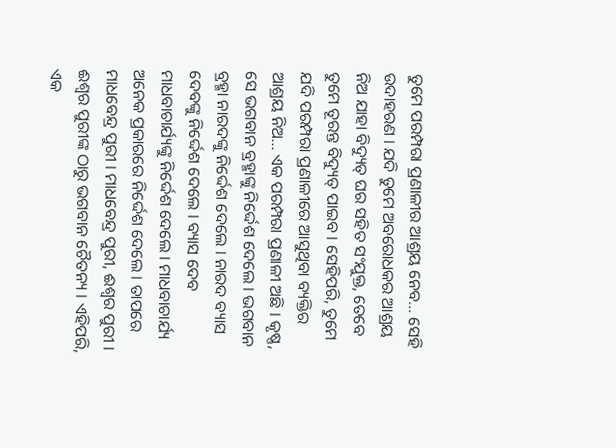ତୁମେ ପରମ୍ପରା ପ୍ରଣାଳୀର ଆଶ୍ରୟ ନେବ... ସେହି ଉଦାହରଣ । ଯଦି ତୁମେ ଅବରୋଧକର ଆଶ୍ରୟ ନିଅ ଯାହା ବିଦ୍ୟୁତ୍ ଘର ସହିତ ସଂଯୁକ୍ତ, ତେବେ ତୁମେ ତୂରନ୍ତ ବିଦ୍ୟୁତ୍ ପାଇବ । ସେହିପରି, ତୁମେ ଯଦି ପରମ୍ପରା ପ୍ରଣାଳୀରେ ଆସୁଥିବା ବ୍ୟକ୍ତିର ଆଶ୍ରୟ ନିଅ... ଏକ ପରମ୍ପରା ପ୍ରଣାଳୀ ଅଛି । କୃଷ୍ଣ, ସେ ଭଗବାନ ବ୍ରହ୍ମାଙ୍କୁ ନିର୍ଦ୍ଦେଶ ଦେଲେ । ଭଗବାନ ବ୍ରହ୍ମା ନାରଦଙ୍କୁ ନିର୍ଦ୍ଦେଶ ଦେଲେ । ନାରଦ ବ୍ୟାସ ଦେବଙ୍କୁ ନିର୍ଦ୍ଦେଶ ଦେଲେ । ବ୍ୟାସ ଦେବ ମାଧବାଚାର୍ଯ୍ୟଙ୍କୁ ନିର୍ଦ୍ଦେଶ ଦେଲେ । ମାଧବାଚାର୍ଯ୍ୟ ଅନେକ ପ୍ରକାରରେ ନିର୍ଦ୍ଦେଶ ଦେଲେ । ତାପରେ ମାଧବେନ୍ଦ୍ର ପୁରୀ । ମାଧବେନ୍ଦ୍ର ପୁରୀ, ଈଶ୍ଵର ପୁରୀ । ଈଶ୍ଵର ପୁରୀଙ୍କ ଠାରୁ ଭଗବାନ ଚୈତନ୍ୟ । ଏହିପରି, ଏକ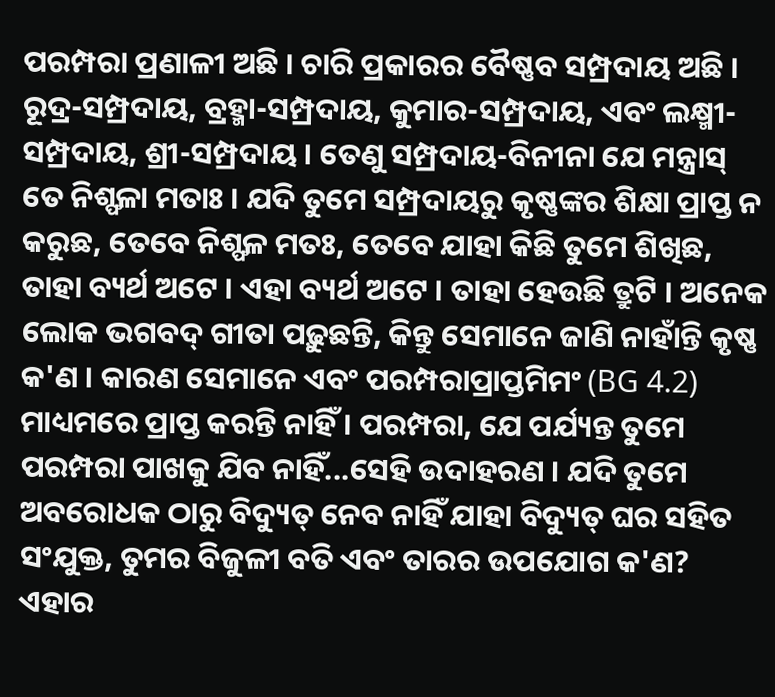ପରମ୍ପରା ପ୍ରଣାଳୀ ଅଛି । ଚାରି ପ୍ରକାରର ବୈଷ୍ଣବ ସମ୍ପ୍ରଦାୟ ଅଛି । ରୂଦ୍ର-ସମ୍ପ୍ରଦାୟ, ବ୍ରହ୍ମା-ସମ୍ପ୍ରଦାୟ, କୁମାର-ସମ୍ପ୍ରଦାୟ, ଏବଂ ଲକ୍ଷ୍ମୀ-ସମ୍ପ୍ରଦାୟ, ଶ୍ରୀ-ସମ୍ପ୍ରଦାୟ । ତେଣୁ ସମ୍ପ୍ରଦାୟ-ବିନୀନା ଯେ ମନ୍ତ୍ରାସ୍ ତେ ନିଶ୍ଫଳା ମତାଃ । ଯଦି ତୁମେ ସମ୍ପ୍ରଦାୟରୁ କୃଷ୍ଣଙ୍କର ଶିକ୍ଷା ପ୍ରାପ୍ତ ନ କରୁଛ, ତେବେ ନିଶ୍ଫଳ ମତଃ, ତେବେ ଯାହା କିଛି ତୁମେ ଶିଖିଛ, ତାହା ବ୍ୟର୍ଥ ଅଟେ । ଏହା ବ୍ୟର୍ଥ ଅଟେ । ତାହା ହେଉଛି ତ୍ରୁଟି । ଅନେକ ଲୋକ ଭଗବଦ୍ ଗୀତା ପଢ଼ୁଛନ୍ତି, କିନ୍ତୁ ସେମାନେ ଜାଣି ନାହାଁନ୍ତି କୃଷ୍ଣ କ'ଣ । କାରଣ ସେମାନେ ଏବଂ ପରମ୍ପରାପ୍ରାପ୍ତମିମଂ (BG 4.2) ମାଧ୍ୟମରେ ପ୍ରାପ୍ତ କରନ୍ତି ନାହିଁ । ପରମ୍ପରା, ଯେ ପର୍ଯ୍ୟନ୍ତ ତୁମେ ପରମ୍ପରା ପାଖକୁ ଯିବ ନାହିଁ...ସେହି ଉଦାହରଣ । ଯଦି ତୁମେ ଅବରୋଧକ ଠାରୁ ବିଦ୍ୟୁତ୍ ନେବ ନାହିଁ ଯାହା ବିଦ୍ୟୁତ୍ ଘର ସହିତ ସଂଯୁକ୍ତ, ତୁମର ବିଜୁଳୀ ବତି ଏବଂ ତାରର ଉପଯୋଗ କ'ଣ? ଏହାର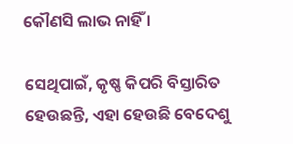କୌଣସି ଲାଭ ନାହିଁ ।

ସେଥିପାଇଁ, କୃଷ୍ଣ କିପରି ବିସ୍ତାରିତ ହେଉଛନ୍ତି, ଏହା ହେଉଛି ବେଦେଶୁ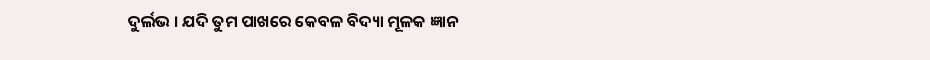ଦୁର୍ଲଭ । ଯଦି ତୁମ ପାଖରେ କେବଳ ବିଦ୍ୟା ମୂଳକ ଜ୍ଞାନ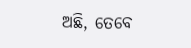ଅଛି, ତେବେ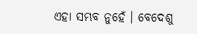ଏହା ସମ୍ଭବ ନୁହେଁ । ବେଦେଶୁ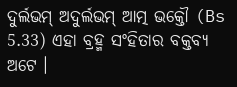ଦୁର୍ଲଭମ୍ ଅଦୁର୍ଲଭମ୍ ଆତ୍ମ ଭକ୍ତୌ (Bs 5.33) ଏହା ବ୍ରହ୍ମ ସଂହିତାର ବକ୍ତବ୍ୟ ଅଟେ ।